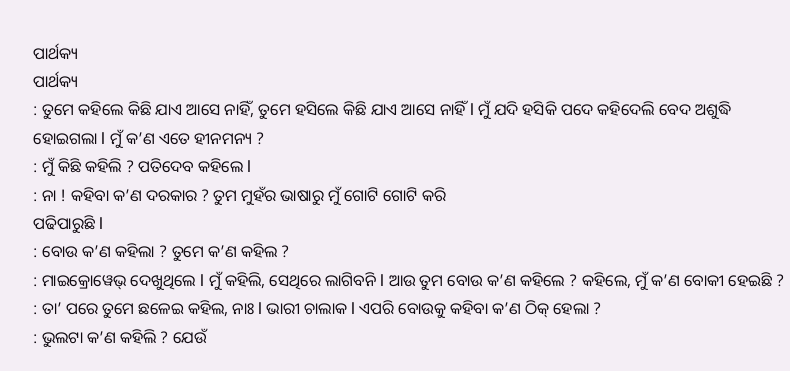ପାର୍ଥକ୍ୟ
ପାର୍ଥକ୍ୟ
: ତୁମେ କହିଲେ କିଛି ଯାଏ ଆସେ ନାହିଁ, ତୁମେ ହସିଲେ କିଛି ଯାଏ ଆସେ ନାହିଁ l ମୁଁ ଯଦି ହସିକି ପଦେ କହିଦେଲି ବେଦ ଅଶୁଦ୍ଧି ହୋଇଗଲା l ମୁଁ କ’ଣ ଏତେ ହୀନମନ୍ୟ ?
: ମୁଁ କିଛି କହିଲି ? ପତିଦେବ କହିଲେ l
: ନା ! କହିବା କ’ଣ ଦରକାର ? ତୁମ ମୁହଁର ଭାଷାରୁ ମୁଁ ଗୋଟି ଗୋଟି କରି
ପଢିପାରୁଛି l
: ବୋଉ କ’ଣ କହିଲା ? ତୁମେ କ’ଣ କହିଲ ?
: ମାଇକ୍ରୋୱେଭ୍ ଦେଖୁଥିଲେ l ମୁଁ କହିଲି, ସେଥିରେ ଲାଗିବନି l ଆଉ ତୁମ ବୋଉ କ’ଣ କହିଲେ ? କହିଲେ, ମୁଁ କ’ଣ ବୋକୀ ହେଇଛି ?
: ତା’ ପରେ ତୁମେ ଛଳେଇ କହିଲ, ନାଃ l ଭାରୀ ଚାଲାକ l ଏପରି ବୋଉକୁ କହିବା କ’ଣ ଠିକ୍ ହେଲା ?
: ଭୁଲଟା କ’ଣ କହିଲି ? ଯେଉଁ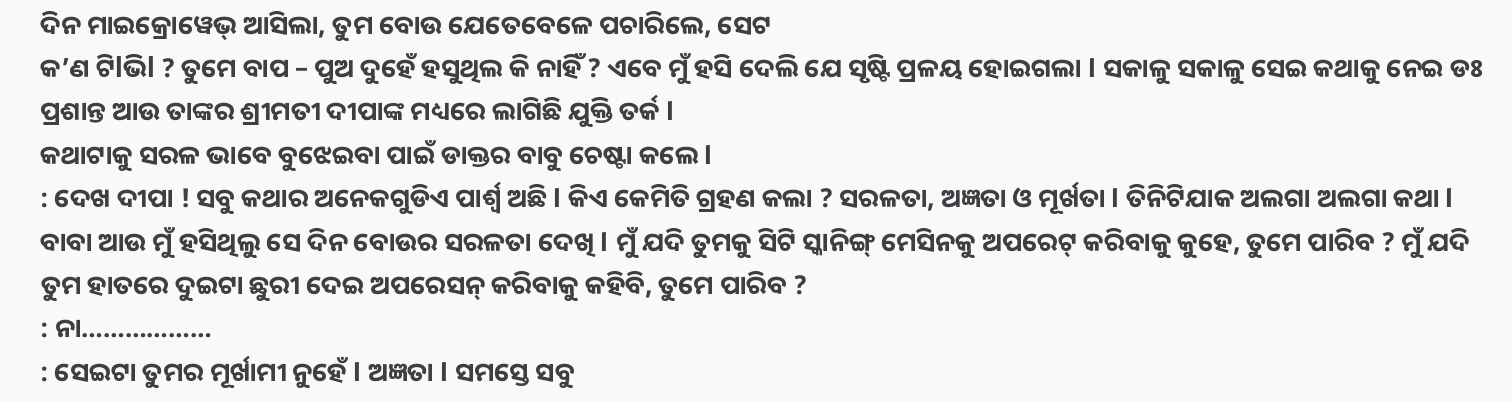ଦିନ ମାଇକ୍ରୋୱେଭ୍ ଆସିଲା, ତୁମ ବୋଉ ଯେତେବେଳେ ପଚାରିଲେ, ସେଟ
କ’ଣ ଟିlଭିl ? ତୁମେ ବାପ – ପୁଅ ଦୁହେଁ ହସୁଥିଲ କି ନାହିଁ ? ଏବେ ମୁଁ ହସି ଦେଲି ଯେ ସୃଷ୍ଟି ପ୍ରଳୟ ହୋଇଗଲା l ସକାଳୁ ସକାଳୁ ସେଇ କଥାକୁ ନେଇ ଡଃ ପ୍ରଶାନ୍ତ ଆଉ ତାଙ୍କର ଶ୍ରୀମତୀ ଦୀପାଙ୍କ ମଧ୍ୟରେ ଲାଗିଛି ଯୁକ୍ତି ତର୍କ l
କଥାଟାକୁ ସରଳ ଭାବେ ବୁଝେଇବା ପାଇଁ ଡାକ୍ତର ବାବୁ ଚେଷ୍ଟା କଲେ l
: ଦେଖ ଦୀପା ! ସବୁ କଥାର ଅନେକଗୁଡିଏ ପାର୍ଶ୍ୱ ଅଛି l କିଏ କେମିତି ଗ୍ରହଣ କଲା ? ସରଳତା, ଅଜ୍ଞତା ଓ ମୂର୍ଖତା l ତିନିଟିଯାକ ଅଲଗା ଅଲଗା କଥା l ବାବା ଆଉ ମୁଁ ହସିଥିଲୁ ସେ ଦିନ ବୋଉର ସରଳତା ଦେଖି l ମୁଁ ଯଦି ତୁମକୁ ସିଟି ସ୍କାନିଙ୍ଗ୍ ମେସିନକୁ ଅପରେଟ୍ କରିବାକୁ କୁହେ, ତୁମେ ପାରିବ ? ମୁଁ ଯଦି ତୁମ ହାତରେ ଦୁଇଟା ଛୁରୀ ଦେଇ ଅପରେସନ୍ କରିବାକୁ କହିବି, ତୁମେ ପାରିବ ?
: ନା………………
: ସେଇଟା ତୁମର ମୂର୍ଖାମୀ ନୁହେଁ l ଅଜ୍ଞତା l ସମସ୍ତେ ସବୁ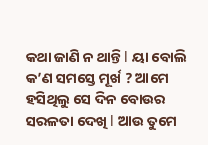କଥା ଜାଣି ନ ଥାନ୍ତି l ୟା ବୋଲି କ’ଣ ସମସ୍ତେ ମୂର୍ଖ ? ଆମେ ହସିଥିଲୁ ସେ ଦିନ ବୋଉର ସରଳତା ଦେଖି l ଆଉ ତୁମେ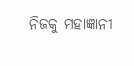ନିଜକୁ ମହାଜ୍ଞାନୀ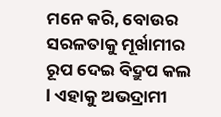ମନେ କରି, ବୋଉର ସରଳତାକୁ ମୂର୍ଖାମୀର ରୂପ ଦେଇ ବିଦ୍ରୁପ କଲ l ଏହାକୁ ଅଭଦ୍ରାମୀ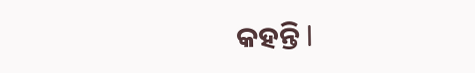କହନ୍ତି l